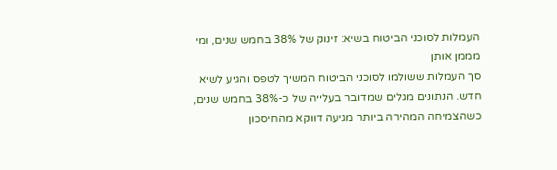העמלות לסוכני הביטוח בשיא: זינוק של 38% בחמש שנים, ומי מממן אותן
סך העמלות ששולמו לסוכני הביטוח המשיך לטפס והגיע לשיא חדש. הנתונים מגלים שמדובר בעלייה של כ-38% בחמש שנים, כשהצמיחה המהירה ביותר מגיעה דווקא מהחיסכון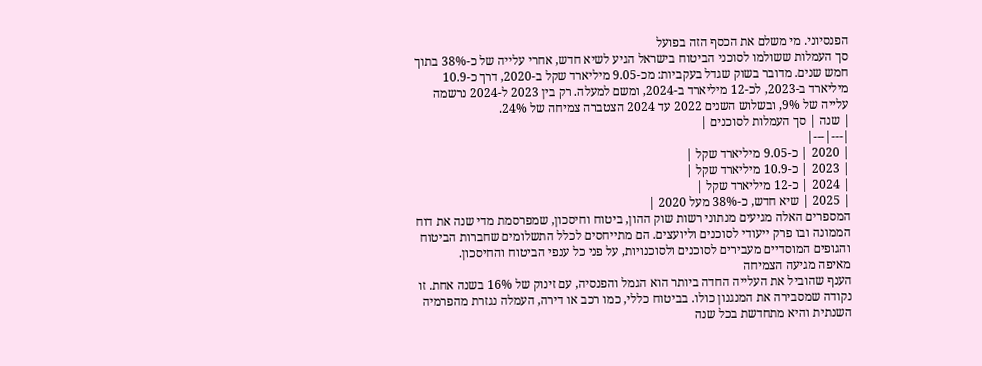הפנסיוני. מי משלם את הכסף הזה בפועל
סך העמלות ששולמו לסוכני הביטוח בישראל הגיע לשיא חדש, אחרי עלייה של כ-38% בתוך חמש שנים. מדובר בשוק שגדל בעקביות: מכ-9.05 מיליארד שקל ב-2020, דרך כ-10.9 מיליארד ב-2023, לכ-12 מיליארד ב-2024, ומשם למעלה. רק בין 2023 ל-2024 נרשמה עלייה של 9%, ובשלוש השנים 2022 עד 2024 הצטברה צמיחה של 24%.
| שנה | סך העמלות לסוכנים |
|---|---|
| 2020 | כ-9.05 מיליארד שקל |
| 2023 | כ-10.9 מיליארד שקל |
| 2024 | כ-12 מיליארד שקל |
| 2025 | שיא חדש, כ-38% מעל 2020 |
המספרים האלה מגיעים מנתוני רשות שוק ההון, ביטוח וחיסכון, שמפרסמת מדי שנה את דוח הממונה ובו פרק ייעודי לסוכנים וליועצים. הם מתייחסים לכלל התשלומים שחברות הביטוח והגופים המוסדיים מעבירים לסוכנים ולסוכנויות, על פני כל ענפי הביטוח והחיסכון.
מאיפה מגיעה הצמיחה
הענף שהוביל את העלייה החדה ביותר הוא הגמל והפנסיה, עם זינוק של 16% בשנה אחת. זו נקודה שמסבירה את המנגנון כולו. בביטוח כללי, כמו רכב או דירה, העמלה נגזרת מהפרמיה השנתית והיא מתחדשת בכל שנה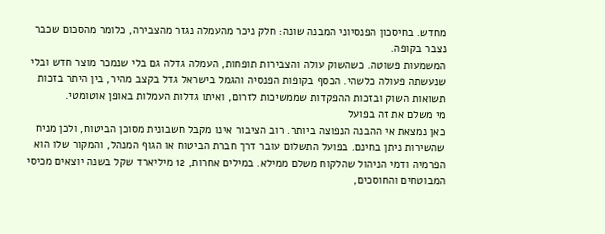מחדש. בחיסכון הפנסיוני המבנה שונה: חלק ניכר מהעמלה נגזר מהצבירה, כלומר מהסכום שכבר נצבר בקופה.
המשמעות פשוטה. כשהשוק עולה והצבירות תופחות, העמלה גדלה גם בלי שנמכר מוצר חדש ובלי שנעשתה פעולה כלשהי. הכסף בקופות הפנסיה והגמל בישראל גדל בקצב מהיר, בין היתר בזכות תשואות השוק ובזכות ההפקדות שממשיכות לזרום, ואיתו גדלות העמלות באופן אוטומטי.
מי משלם את זה בפועל
כאן נמצאת אי ההבנה הנפוצה ביותר. רוב הציבור אינו מקבל חשבונית מסוכן הביטוח, ולכן מניח שהשירות ניתן בחינם. בפועל התשלום עובר דרך חברת הביטוח או הגוף המנהל, והמקור שלו הוא הפרמיה ודמי הניהול שהלקוח משלם ממילא. במילים אחרות, 12 מיליארד שקל בשנה יוצאים מכיסי המבוטחים והחוסכים,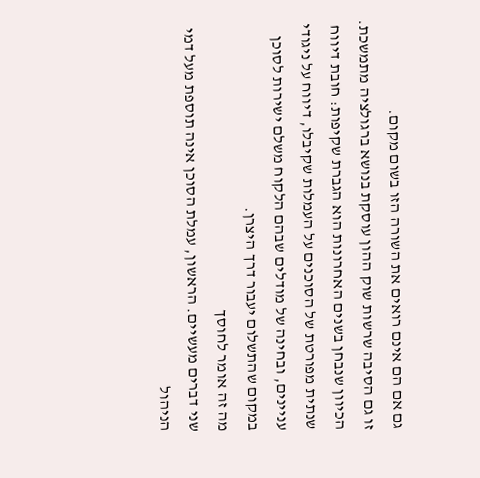גם אם הם אינם רואים את השורה הזו בשום מקום.
זו גם הסיבה שרשות שוק ההון עוסקת בנושא ברגולציה מתמשכת. הכיוון שנבחן בשנים האחרונות הוא הגברת שקיפות: חובת דיווח שנתית מפורטת של הסוכנים על העמלות שקיבלו, דיווח על ניגודי עניינים, ובחינה של מודלים שבהם הלקוח משלם ישירות לסוכן במקום שהתשלום יעבור דרך היצרן.
מה זה אומר לחוסך
שני דברים מעשיים. הראשון, עמלת הסוכן אינה תוספת מעל דמי הניהול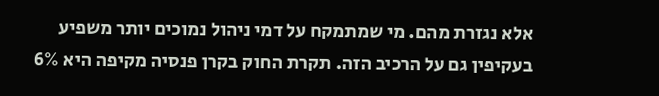אלא נגזרת מהם. מי שמתמקח על דמי ניהול נמוכים יותר משפיע בעקיפין גם על הרכיב הזה. תקרת החוק בקרן פנסיה מקיפה היא 6%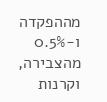מההפקדה ו-0.5% מהצבירה, וקרנות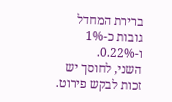ברירת המחדל גובות כ-1% ו-0.22%.
השני, לחוסך יש זכות לבקש פירוט.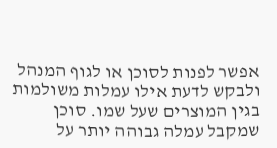אפשר לפנות לסוכן או לגוף המנהל ולבקש לדעת אילו עמלות משולמות בגין המוצרים שעל שמו. סוכן שמקבל עמלה גבוהה יותר על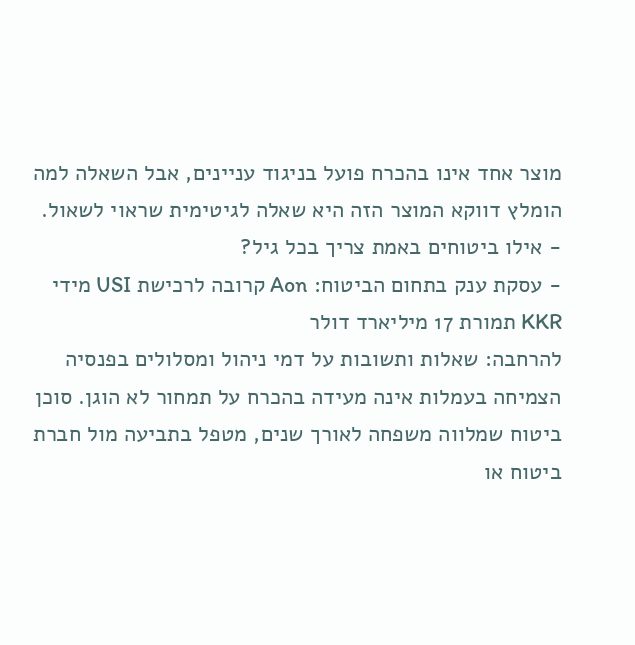מוצר אחד אינו בהכרח פועל בניגוד עניינים, אבל השאלה למה הומלץ דווקא המוצר הזה היא שאלה לגיטימית שראוי לשאול.
- אילו ביטוחים באמת צריך בכל גיל?
- עסקת ענק בתחום הביטוח: Aon קרובה לרכישת USI מידי KKR תמורת 17 מיליארד דולר
להרחבה: שאלות ותשובות על דמי ניהול ומסלולים בפנסיה
הצמיחה בעמלות אינה מעידה בהכרח על תמחור לא הוגן. סוכן ביטוח שמלווה משפחה לאורך שנים, מטפל בתביעה מול חברת ביטוח או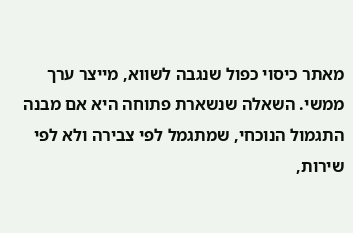מאתר כיסוי כפול שנגבה לשווא, מייצר ערך ממשי. השאלה שנשארת פתוחה היא אם מבנה התגמול הנוכחי, שמתגמל לפי צבירה ולא לפי שירות,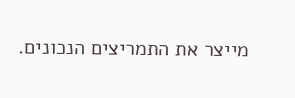מייצר את התמריצים הנכונים.